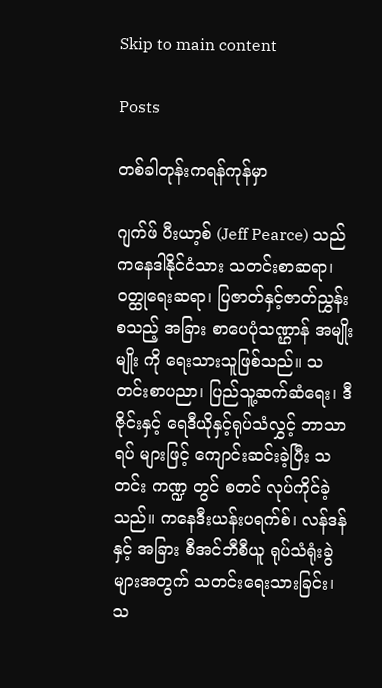Skip to main content

Posts

တစ်ခါတုန်းကရန်ကုန်မှာ

ဂျက်ဖ် ပီးယာ့စ် (Jeff Pearce) သည် ကနေဒါနိုင်ငံသား သတင်းစာဆရာ၊ ဝတ္ထုရေးဆရာ၊ ပြဇာတ်နှင့်ဇာတ်ညွှန်းစသည့် အခြား စာပေပုံသဏ္ဌာန် အမျိုးမျိုး ကို ရေးသားသူဖြစ်သည်။ သတင်းစာပညာ၊ ပြည်သူ့ဆက်ဆံရေး၊ ဒီဇိုင်းနှင့် ရေဒီယိုနှင့်ရုပ်သံလွှင့် ဘာသာရပ် များဖြင့် ကျောင်းဆင်းခဲ့ပြီး သတင်း ကဏ္ဍ တွင် စတင် လုပ်ကိုင်ခဲ့သည်။ ကနေဒီးယန်းပရက်စ်၊ လန်ဒန်နှင့် အခြား စီအင်ဘီစီယူ ရုပ်သံရုံးခွဲများအတွက် သတင်းရေးသားခြင်း၊ သ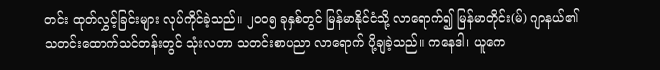တင်း ထုတ်လွှင့်ခြင်းများ လုပ်ကိုင်ခဲ့သည်။ ၂၀၀၅ ခုနှစ်တွင် မြန်မာနိုင်ငံသို့ လာရောက်၍ မြန်မာတိုင်း(မ်) ဂျာနယ်၏ သတင်းထောက်သင်တန်းတွင် သုံးလတာ သတင်းစာပညာ လာရောက် ပို့ချခဲ့သည်။ ကနေဒါ၊ ယူကေ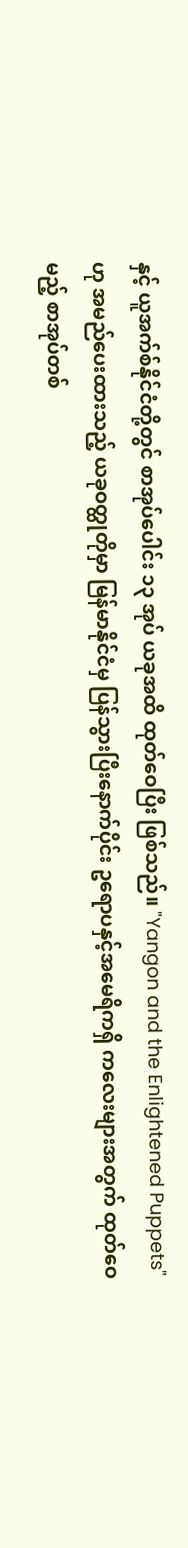နှင့် ယူအက်စ်နိုင်ငံတို့တွင် စာအုပ်ပေါင်း ၁၃ အုပ် ယခုအထိ ထုတ်ဝေပြီး ဖြစ်သည်။ "Yangon and the Enlightened Puppets" ဟု အမည်ပေးထားသည့် ယခုဝတ္ထုတိုမှာ မြန်မာနိုင်ငံမှ ပြန်သွားပြီးနောက်ပိုင်း ဥရောပနှင့်အမေရိကရှိ ကလေးများအတွက် ထုတ်ဝေမည့် စာအုပ်တစ်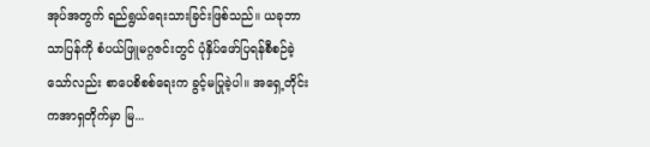အုပ်အတွက် ရည်ရွယ်ရေးသားခြင်းဖြစ်သည်။ ယခုဘာသာပြန်ကို စံပယ်ဖြူမဂ္ဂဇင်းတွင် ပုံနှိပ်ဖော်ပြရန်စီစဉ်ခဲ့သော်လည်း စာပေစိစစ်ရေးက ခွင့်မပြုခဲ့ပါ။ အရှေ့တိုင်းကအာရှတိုက်မှာ မြ...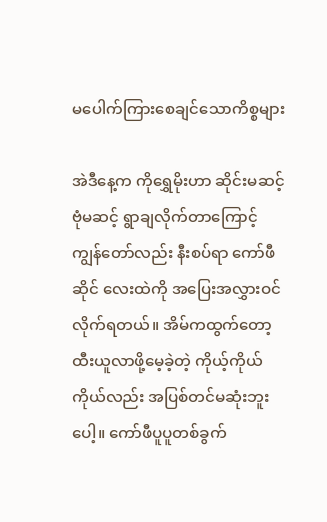မပေါက်ကြားစေချင်သောကိစ္စများ

အဲဒီနေ့က ကိုရွှေမိုးဟာ ဆိုင်းမဆင့်ဗုံမဆင့် ရွာချလိုက်တာကြောင့် ကျွန်တော်လည်း နီးစပ်ရာ ကော်ဖီဆိုင် လေးထဲကို အပြေးအလွှားဝင်လိုက်ရတယ်။ အိမ်ကထွက်တော့ ထီးယူလာဖို့မေ့ခဲ့တဲ့ ကိုယ့်ကိုယ်ကိုယ်လည်း အပြစ်တင်မဆုံးဘူးပေါ့။ ကော်ဖီပူပူတစ်ခွက်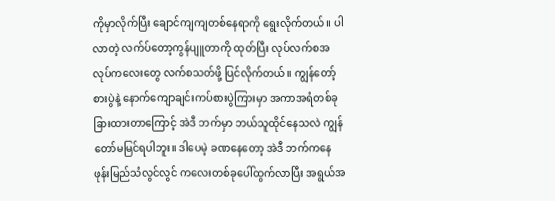ကိုမှာလိုက်ပြီး ချောင်ကျကျတစ်နေရာကို ရွေးလိုက်တယ်။ ပါလာတဲ့ လက်ပ်တော့ကွန်ပျူတာကို ထုတ်ပြီး လုပ်လက်စအလုပ်ကလေးတွေ လက်စသတ်ဖို့ ပြင်လိုက်တယ်။ ကျွန်တော့်စားပွဲနဲ့ နောက်ကျောချင်းကပ်စားပွဲကြားမှာ အကာအရံတစ်ခု ခြားထားတာကြောင့် အဲဒီ ဘက်မှာ ဘယ်သူထိုင်နေသလဲ ကျွန်တော်မမြင်ရပါဘူး။ ဒါပေမဲ့ ခဏနေတော့ အဲဒီ ဘက်ကနေ ဖုန်းမြည်သံလွင်လွင် ကလေးတစ်ခုပေါ်ထွက်လာပြီး အရွယ်အ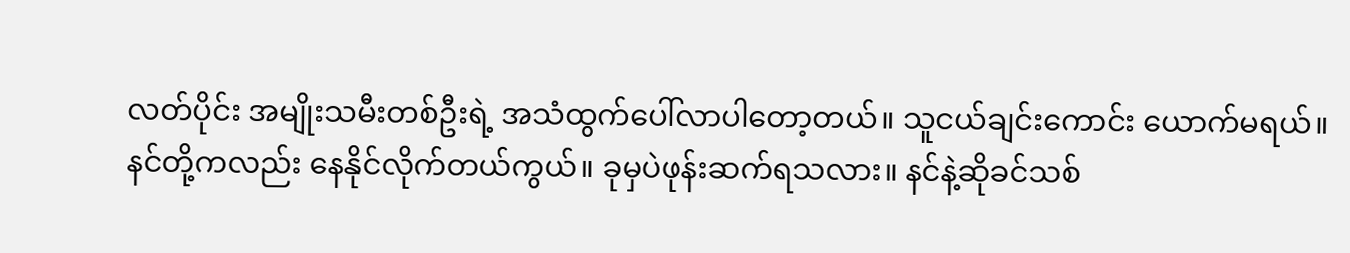လတ်ပိုင်း အမျိုးသမီးတစ်ဦးရဲ့ အသံထွက်ပေါ်လာပါတော့တယ်။ သူငယ်ချင်းကောင်း ယောက်မရယ်။ နင်တို့ကလည်း နေနိုင်လိုက်တယ်ကွယ်။ ခုမှပဲဖုန်းဆက်ရသလား။ နင်နဲ့ဆိုခင်သစ်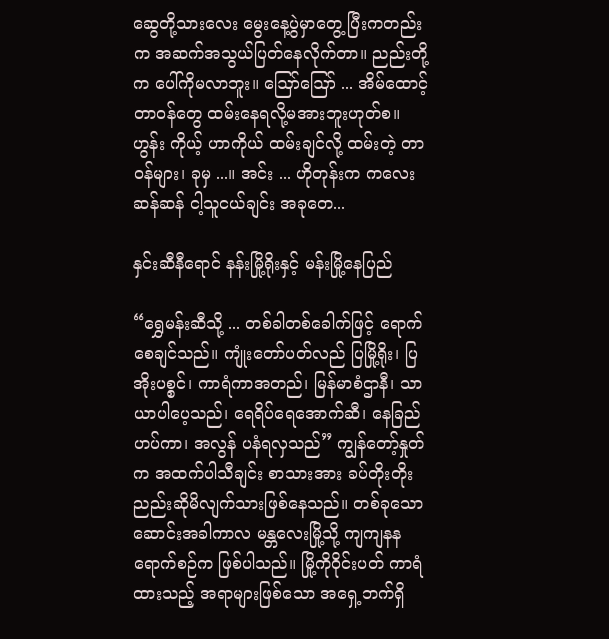ဆွေတို့သားလေး မွေးနေ့ပွဲမှာတွေ့ ပြီးကတည်းက အဆက်အသွယ်ပြတ်နေလိုက်တာ။ ညည်းတို့က ပေါ်ကိုမလာဘူး။ ဪဪ ... အိမ်ထောင့်တာဝန်တွေ ထမ်းနေရလို့မအားဘူးဟုတ်စ။ ဟွန်း ကိုယ့် ဟာကိုယ် ထမ်းချင်လို့ ထမ်းတဲ့ တာဝန်များ၊ ခုမှ ...။ အင်း ... ဟိုတုန်းက ကလေး ဆန်ဆန် ငါ့သူငယ်ချင်း အခုတေ...

နှင်းဆီနီရောင် နန်းမြို့ရိုးနှင့် မန်းမြို့နေပြည်

“ရွှေမန်းဆီသို့ ... တစ်ခါတစ်ခေါက်ဖြင့် ရောက်စေချင်သည်။ ကျုံးတော်ပတ်လည် ပြမြို့ရိုး၊ ပြအိုးပစ္စင်၊ ကာရံကာအတည်၊ မြန်မာစံဌာနီ၊ သာယာပါပေ့သည်၊ ရေရိပ်ရေအောက်ဆီ၊ နေခြည်ဟပ်ကာ၊ အလွန် ပနံရလှသည်” ကျွန်တော့်နှုတ်က အထက်ပါသီချင်း စာသားအား ခပ်တိုးတိုးညည်းဆိုမိလျက်သားဖြစ်နေသည်။ တစ်ခုသော ဆောင်းအခါကာလ မန္တလေးမြို့သို့ ကျကျနန ရောက်စဉ်က ဖြစ်ပါသည်။ မြို့ကိုဝိုင်းပတ် ကာရံထားသည့် အရာများဖြစ်သော အရှေ့ဘက်ရှိ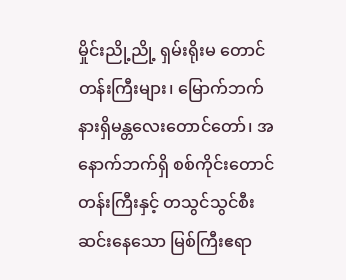မှိုင်းညို့ညို့ ရှမ်းရိုးမ တောင်တန်းကြီးများ၊ မြောက်ဘက်နားရှိမန္တလေးတောင်တော်၊ အနောက်ဘက်ရှိ စစ်ကိုင်းတောင်တန်းကြီးနှင့် တသွင်သွင်စီးဆင်းနေသော မြစ်ကြီးဧရာ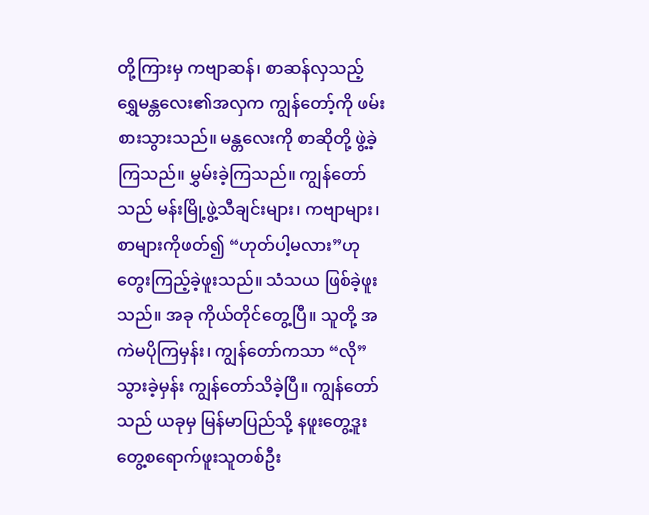တို့ကြားမှ ကဗျာဆန်၊ စာဆန်လှသည့် ရွှေမန္တလေး၏အလှက ကျွန်တော့်ကို ဖမ်းစားသွားသည်။ မန္တလေးကို စာဆိုတို့ ဖွဲ့ခဲ့ကြသည်။ မွှမ်းခဲ့ကြသည်။ ကျွန်တော် သည် မန်းမြို့ဖွဲ့သီချင်းများ၊ ကဗျာများ၊ စာများကိုဖတ်၍ “ဟုတ်ပါ့မလား”ဟု တွေးကြည့်ခဲ့ဖူးသည်။ သံသယ ဖြစ်ခဲ့ဖူးသည်။ အခု ကိုယ်တိုင်တွေ့ပြီ။ သူတို့ အကဲမပိုကြမှန်း၊ ကျွန်တော်ကသာ “လို” သွားခဲ့မှန်း ကျွန်တော်သိခဲ့ပြီ။ ကျွန်တော်သည် ယခုမှ မြန်မာပြည်သို့ နဖူးတွေ့ဒူးတွေ့စရောက်ဖူးသူတစ်ဦး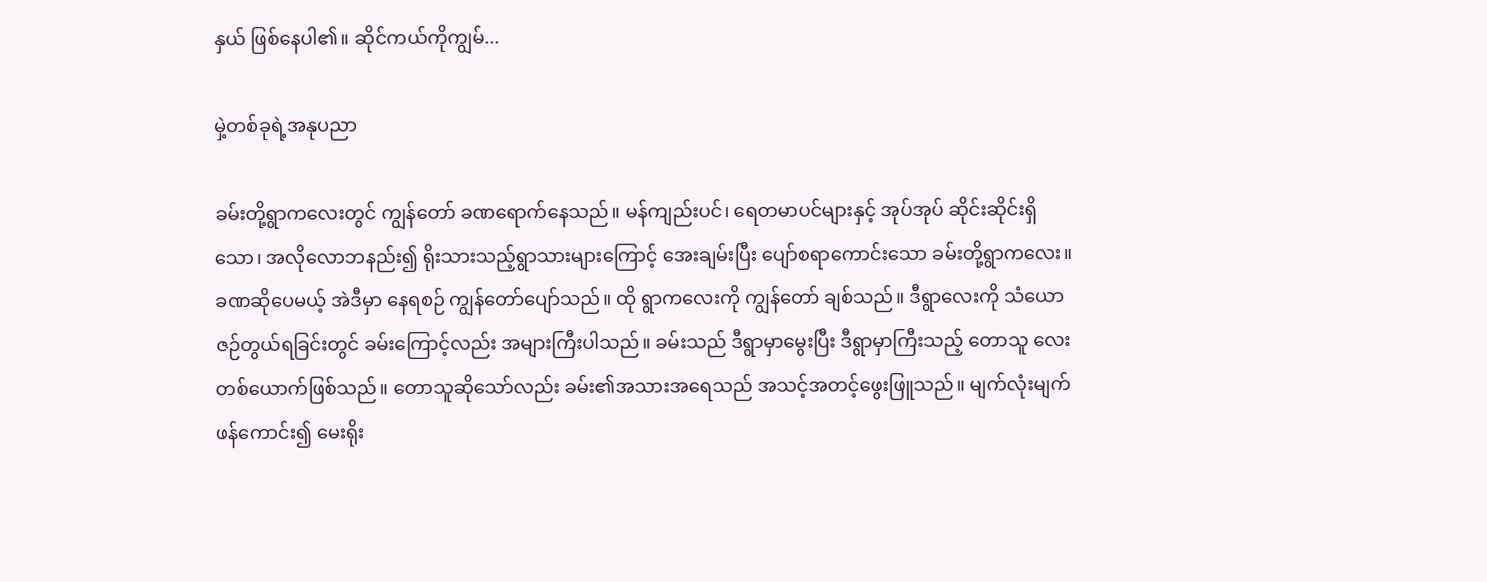နှယ် ဖြစ်နေပါ၏။ ဆိုင်ကယ်ကိုကျွမ်...

မှဲ့တစ်ခုရဲ့အနုပညာ

ခမ်းတို့ရွာကလေးတွင် ကျွန်တော် ခဏရောက်နေသည်။ မန်ကျည်းပင်၊ ရေတမာပင်များနှင့် အုပ်အုပ် ဆိုင်းဆိုင်းရှိသော၊ အလိုလောဘနည်း၍ ရိုးသားသည့်ရွာသားများကြောင့် အေးချမ်းပြီး ပျော်စရာကောင်းသော ခမ်းတို့ရွာကလေး။ ခဏဆိုပေမယ့် အဲဒီမှာ နေရစဉ် ကျွန်တော်ပျော်သည်။ ထို ရွာကလေးကို ကျွန်တော် ချစ်သည်။ ဒီရွာလေးကို သံယောဇဉ်တွယ်ရခြင်းတွင် ခမ်းကြောင့်လည်း အများကြီးပါသည်။ ခမ်းသည် ဒီရွာမှာမွေးပြီး ဒီရွာမှာကြီးသည့် တောသူ လေးတစ်ယောက်ဖြစ်သည်။ တောသူဆိုသော်လည်း ခမ်း၏အသားအရေသည် အသင့်အတင့်ဖွေးဖြူသည်။ မျက်လုံးမျက်ဖန်ကောင်း၍ မေးရိုး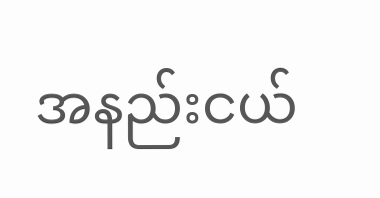အနည်းငယ်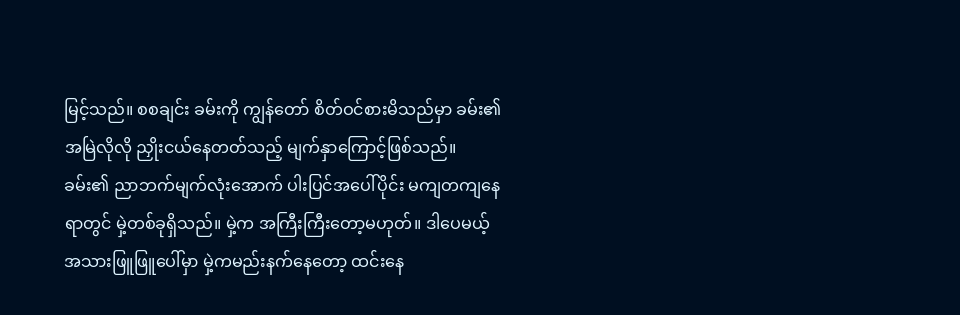မြင့်သည်။ စစချင်း ခမ်းကို ကျွန်တော် စိတ်ဝင်စားမိသည်မှာ ခမ်း၏ အမြဲလိုလို ညှိုးငယ်နေတတ်သည့် မျက်နှာကြောင့်ဖြစ်သည်။ ခမ်း၏ ညာဘက်မျက်လုံးအောက် ပါးပြင်အပေါ်ပိုင်း မကျတကျနေရာတွင် မှဲ့တစ်ခုရှိသည်။ မှဲ့က အကြီးကြီးတော့မဟုတ်။ ဒါပေမယ့် အသားဖြူဖြူပေါ်မှာ မှဲ့ကမည်းနက်နေတော့ ထင်းနေ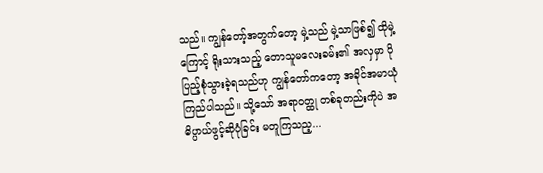သည်။ ကျွန်တော့်အတွက်တော့ မှဲ့သည် မှဲ့သာဖြစ်၍ ထိုမှဲ့ကြောင့် ရိုးသားသည့် တောသူမလေးခမ်း၏ အလှမှာ ပိုပြည့်စုံသွားခဲ့ရသည်ဟု ကျွန်တော်ကတော့ အခိုင်အမာယုံကြည်ပါသည်။ သို့သော် အရာဝတ္ထု တစ်ခုတည်းကိုပဲ အဓိပ္ပာယ်ဖွင့်ဆိုပုံခြင်း မတူကြသည့...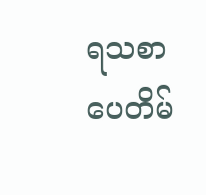ရသစာပေတိမ်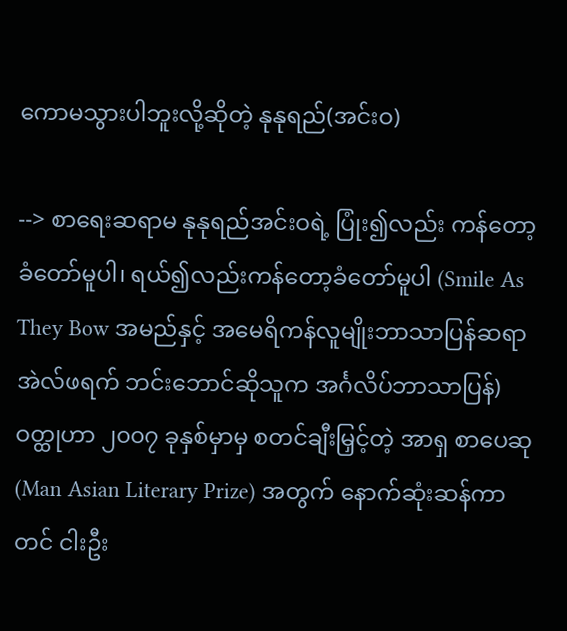ကောမသွားပါဘူးလို့ဆိုတဲ့ နုနုရည်(အင်းဝ)

--> စာရေးဆရာမ နုနုရည်အင်းဝရဲ့ ပြုံး၍လည်း ကန်တော့ခံတော်မူပါ၊ ရယ်၍လည်းကန်တော့ခံတော်မူပါ (Smile As They Bow အမည်နှင့် အမေရိကန်လူမျိုးဘာသာပြန်ဆရာ အဲလ်ဖရက် ဘင်းဘောင်ဆိုသူက အင်္ဂလိပ်ဘာသာပြန်) ဝတ္ထုဟာ ၂၀၀၇ ခုနှစ်မှာမှ စတင်ချီးမြှင့်တဲ့ အာရှ စာပေဆု (Man Asian Literary Prize) အတွက် နောက်ဆုံးဆန်ကာတင် ငါးဦး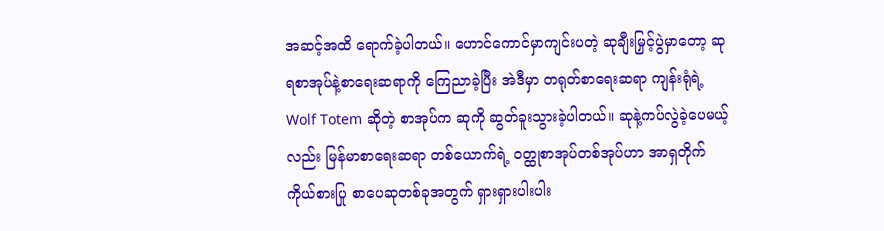အဆင့်အထိ ရောက်ခဲ့ပါတယ်။ ဟောင်ကောင်မှာကျင်းပတဲ့ ဆုချီးမြှင့်ပွဲမှာတော့ ဆုရစာအုပ်နဲ့စာရေးဆရာကို ကြေညာခဲ့ပြီး အဲဒီမှာ တရုတ်စာရေးဆရာ ကျန်းရုံရဲ့ Wolf Totem ဆိုတဲ့ စာအုပ်က ဆုကို ဆွတ်ခူးသွားခဲ့ပါတယ်။ ဆုနဲ့ကပ်လွဲခဲ့ပေမယ့်လည်း မြန်မာစာရေးဆရာ တစ်ယောက်ရဲ့ ဝတ္ထုစာအုပ်တစ်အုပ်ဟာ အာရှတိုက်ကိုယ်စားပြု စာပေဆုတစ်ခုအတွက် ရှားရှားပါးပါး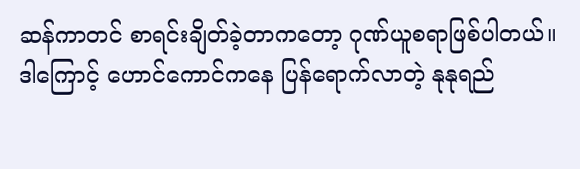ဆန်ကာတင် စာရင်းချိတ်ခဲ့တာကတော့ ဂုဏ်ယူစရာဖြစ်ပါတယ်။ ဒါကြောင့် ဟောင်ကောင်ကနေ ပြန်ရောက်လာတဲ့ နုနုရည်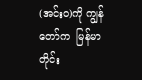(အင်းဝ)ကို ကျွန်တော်က  မြန်မာတိုင်း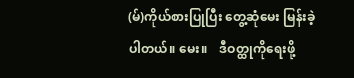(မ်)ကိုယ်စားပြုပြီး တွေ့ဆုံမေး မြန်းခဲ့ပါတယ်။ မေး။    ဒီဝတ္ထုကိုရေးဖို့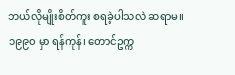ဘယ်လိုမျိုးစိတ်ကူး စရခဲ့ပါသလဲ ဆရာမ။ ၁၉၉၀ မှာ ရန်ကုန်၊ တောင်ဥက္က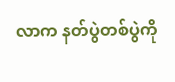လာက နတ်ပွဲတစ်ပွဲကို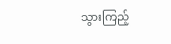သွားကြည့်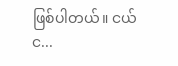ဖြစ်ပါတယ်။ ငယ်င...